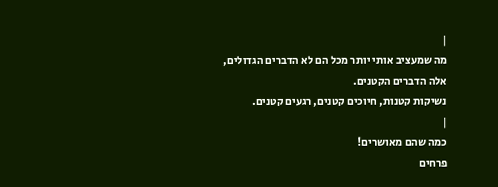|
מה שמעציב אותי יותר מכל הם לא הדברים הגדולים,
אלה הדברים הקטנים.
נשיקות קטנות, חיוכים קטנים, רגעים קטנים.
|
כמה שהם מאושרים!
פרחים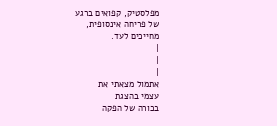מפלסטיק, קפואים ברגע
של פריחה אינסופית,
מחייכים לעד.
|
|
|
אתמול מצאתי את
עצמי בהצגת
בכורה של הפקה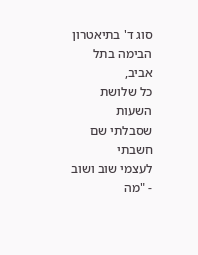סוג ד' בתיאטרון
הבימה בתל אביב,
כל שלושת השעות
שסבלתי שם חשבתי
לעצמי שוב ושוב
- "מה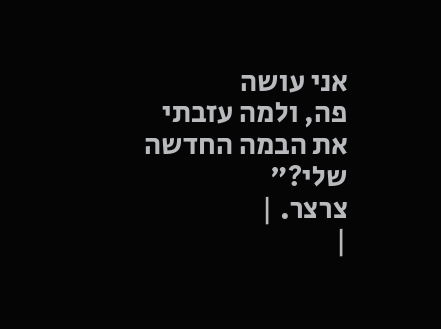אני עושה
פה, ולמה עזבתי
את הבמה החדשה
שלי?"
צרצר. |
|